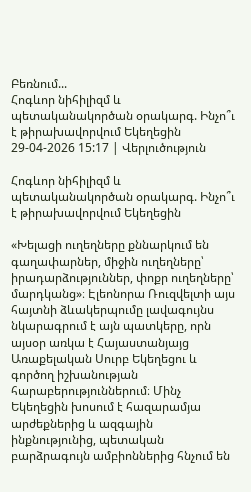Բեռնում...
Հոգևոր նիհիլիզմ և պետականակործան օրակարգ. Ինչո՞ւ է թիրախավորվում Եկեղեցին
29-04-2026 15:17 | Վերլուծություն

Հոգևոր նիհիլիզմ և պետականակործան օրակարգ. Ինչո՞ւ է թիրախավորվում Եկեղեցին

«Խելացի ուղեղները քննարկում են գաղափարներ, միջին ուղեղները՝ իրադարձություններ, փոքր ուղեղները՝ մարդկանց»։ Էլեոնորա Ռուզվելտի այս հայտնի ձևակերպումը լավագույնս նկարագրում է այն պատկերը, որն այսօր առկա է Հայաստանյայց Առաքելական Սուրբ Եկեղեցու և գործող իշխանության հարաբերություններում։ Մինչ Եկեղեցին խոսում է հազարամյա արժեքներից և ազգային ինքնությունից, պետական բարձրագույն ամբիոններից հնչում են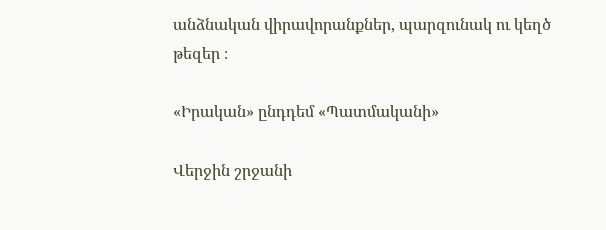անձնական վիրավորանքներ, պարզունակ ու կեղծ թեզեր ։

«Իրական» ընդդեմ «Պատմականի»

Վերջին շրջանի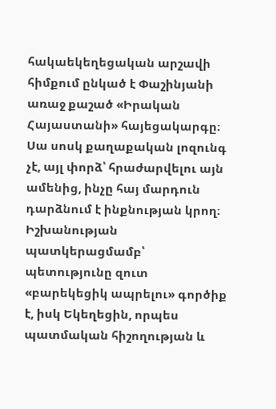հակաեկեղեցական արշավի հիմքում ընկած է Փաշինյանի առաջ քաշած «Իրական Հայաստանի» հայեցակարգը։ Սա սոսկ քաղաքական լոզունգ չէ, այլ փորձ՝ հրաժարվելու այն ամենից, ինչը հայ մարդուն դարձնում է ինքնության կրող։ Իշխանության պատկերացմամբ՝ պետությունը զուտ «բարեկեցիկ ապրելու» գործիք է, իսկ Եկեղեցին, որպես պատմական հիշողության և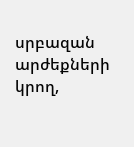սրբազան արժեքների կրող,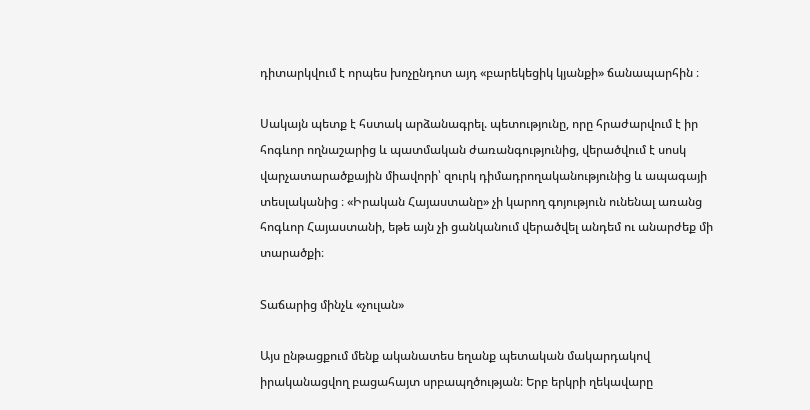դիտարկվում է որպես խոչընդոտ այդ «բարեկեցիկ կյանքի» ճանապարհին ։

Սակայն պետք է հստակ արձանագրել. պետությունը, որը հրաժարվում է իր հոգևոր ողնաշարից և պատմական ժառանգությունից, վերածվում է սոսկ վարչատարածքային միավորի՝ զուրկ դիմադրողականությունից և ապագայի տեսլականից ։ «Իրական Հայաստանը» չի կարող գոյություն ունենալ առանց հոգևոր Հայաստանի, եթե այն չի ցանկանում վերածվել անդեմ ու անարժեք մի տարածքի։

Տաճարից մինչև «չուլան»

Այս ընթացքում մենք ականատես եղանք պետական մակարդակով իրականացվող բացահայտ սրբապղծության։ Երբ երկրի ղեկավարը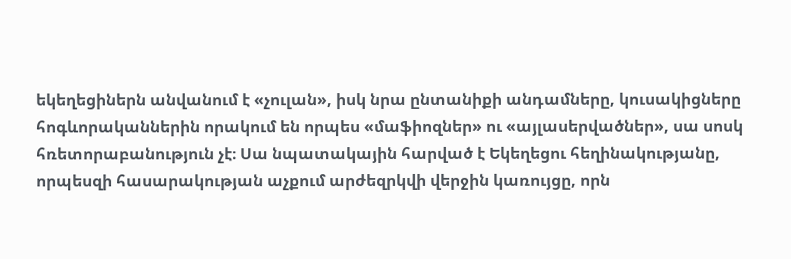եկեղեցիներն անվանում է «չուլան», իսկ նրա ընտանիքի անդամները, կուսակիցները հոգևորականներին որակում են որպես «մաֆիոզներ» ու «այլասերվածներ», սա սոսկ հռետորաբանություն չէ։ Սա նպատակային հարված է Եկեղեցու հեղինակությանը, որպեսզի հասարակության աչքում արժեզրկվի վերջին կառույցը, որն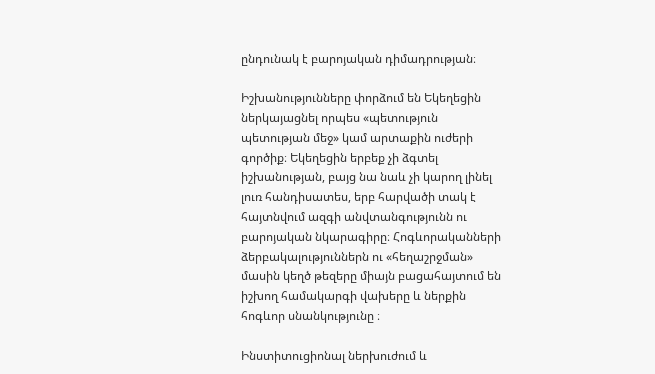ընդունակ է բարոյական դիմադրության։

Իշխանությունները փորձում են Եկեղեցին ներկայացնել որպես «պետություն պետության մեջ» կամ արտաքին ուժերի գործիք։ Եկեղեցին երբեք չի ձգտել իշխանության, բայց նա նաև չի կարող լինել լուռ հանդիսատես, երբ հարվածի տակ է հայտնվում ազգի անվտանգությունն ու բարոյական նկարագիրը։ Հոգևորականների ձերբակալություններն ու «հեղաշրջման» մասին կեղծ թեզերը միայն բացահայտում են իշխող համակարգի վախերը և ներքին հոգևոր սնանկությունը ։

Ինստիտուցիոնալ ներխուժում և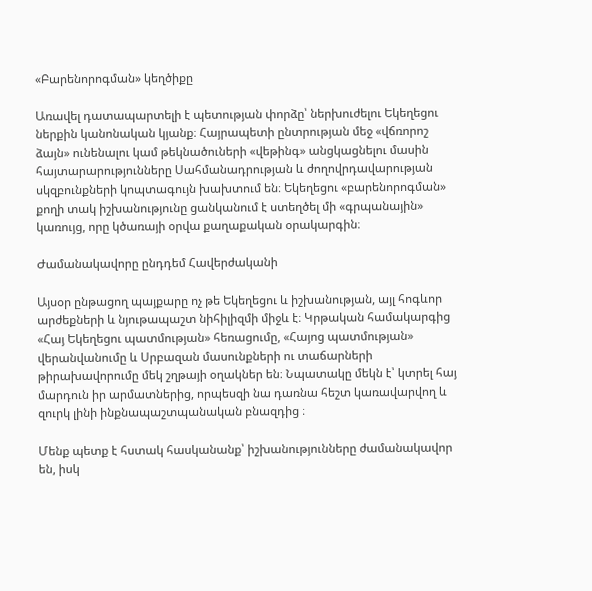«Բարենորոգման» կեղծիքը

Առավել դատապարտելի է պետության փորձը՝ ներխուժելու Եկեղեցու ներքին կանոնական կյանք։ Հայրապետի ընտրության մեջ «վճռորոշ ձայն» ունենալու կամ թեկնածուների «վեթինգ» անցկացնելու մասին հայտարարությունները Սահմանադրության և ժողովրդավարության սկզբունքների կոպտագույն խախտում են։ Եկեղեցու «բարենորոգման» քողի տակ իշխանությունը ցանկանում է ստեղծել մի «գրպանային» կառույց, որը կծառայի օրվա քաղաքական օրակարգին։

Ժամանակավորը ընդդեմ Հավերժականի

Այսօր ընթացող պայքարը ոչ թե Եկեղեցու և իշխանության, այլ հոգևոր արժեքների և նյութապաշտ նիհիլիզմի միջև է։ Կրթական համակարգից «Հայ Եկեղեցու պատմության» հեռացումը, «Հայոց պատմության» վերանվանումը և Սրբազան մասունքների ու տաճարների թիրախավորումը մեկ շղթայի օղակներ են։ Նպատակը մեկն է՝ կտրել հայ մարդուն իր արմատներից, որպեսզի նա դառնա հեշտ կառավարվող և զուրկ լինի ինքնապաշտպանական բնազդից ։

Մենք պետք է հստակ հասկանանք՝ իշխանությունները ժամանակավոր են, իսկ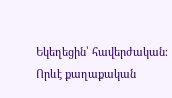Եկեղեցին՝ հավերժական։ Որևէ քաղաքական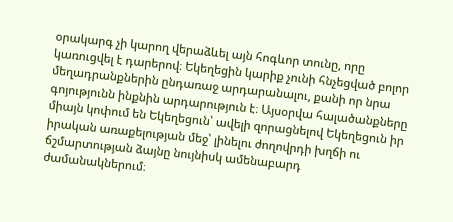օրակարգ չի կարող վերաձևել այն հոգևոր տունը, որը կառուցվել է դարերով։ Եկեղեցին կարիք չունի հնչեցված բոլոր մեղադրանքներին ընդառաջ արդարանալու, քանի որ նրա գոյությունն ինքնին արդարություն է։ Այսօրվա հալածանքները միայն կոփում են Եկեղեցուն՝ ավելի զորացնելով Եկեղեցուն իր իրական առաքելության մեջ՝ լինելու ժողովրդի խղճի ու ճշմարտության ձայնը նույնիսկ ամենաբարդ ժամանակներում։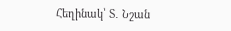Հեղինակ՝ Տ․ Նշան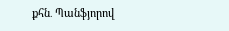քհն․ Պանֆյորով